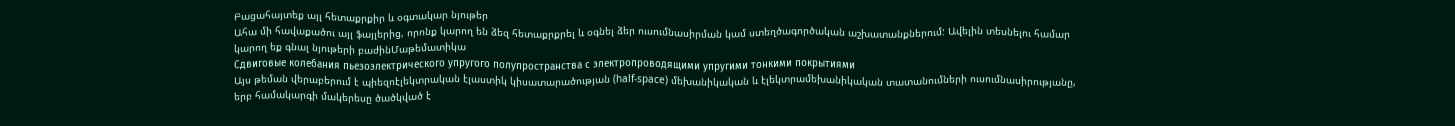Բացահայտեք այլ հետաքրքիր և օգտակար նյութեր
Ահա մի հավաքածու այլ ֆայլերից, որոնք կարող են ձեզ հետաքրքրել և օգնել ձեր ուսումնասիրման կամ ստեղծագործական աշխատանքներում: Ավելին տեսնելու համար կարող եք գնալ նյութերի բաժինՄաթեմատիկա
Сдвиговые колебания пьезоэлектрического упругого полупространства с электропроводящими упругими тонкими покрытиями
Այս թեման վերաբերում է պիեզոէլեկտրական էլաստիկ կիսատարածության (half-space) մեխանիկական և էլեկտրամեխանիկական տատանումների ուսումնասիրությանը, երբ համակարգի մակերեսը ծածկված է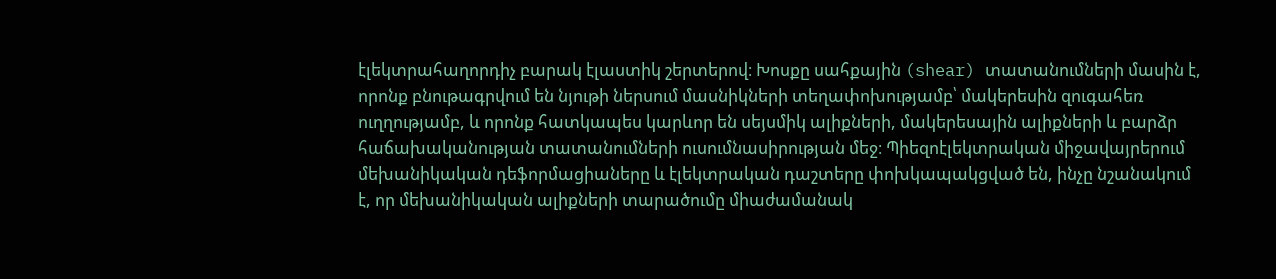էլեկտրահաղորդիչ բարակ էլաստիկ շերտերով։ Խոսքը սահքային (shear) տատանումների մասին է, որոնք բնութագրվում են նյութի ներսում մասնիկների տեղափոխությամբ՝ մակերեսին զուգահեռ ուղղությամբ, և որոնք հատկապես կարևոր են սեյսմիկ ալիքների, մակերեսային ալիքների և բարձր հաճախականության տատանումների ուսումնասիրության մեջ։ Պիեզոէլեկտրական միջավայրերում մեխանիկական դեֆորմացիաները և էլեկտրական դաշտերը փոխկապակցված են, ինչը նշանակում է, որ մեխանիկական ալիքների տարածումը միաժամանակ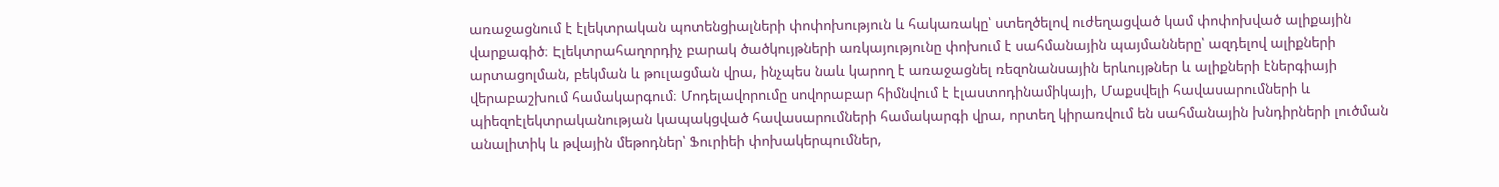առաջացնում է էլեկտրական պոտենցիալների փոփոխություն և հակառակը՝ ստեղծելով ուժեղացված կամ փոփոխված ալիքային վարքագիծ։ Էլեկտրահաղորդիչ բարակ ծածկույթների առկայությունը փոխում է սահմանային պայմանները՝ ազդելով ալիքների արտացոլման, բեկման և թուլացման վրա, ինչպես նաև կարող է առաջացնել ռեզոնանսային երևույթներ և ալիքների էներգիայի վերաբաշխում համակարգում։ Մոդելավորումը սովորաբար հիմնվում է էլաստոդինամիկայի, Մաքսվելի հավասարումների և պիեզոէլեկտրականության կապակցված հավասարումների համակարգի վրա, որտեղ կիրառվում են սահմանային խնդիրների լուծման անալիտիկ և թվային մեթոդներ՝ Ֆուրիեի փոխակերպումներ,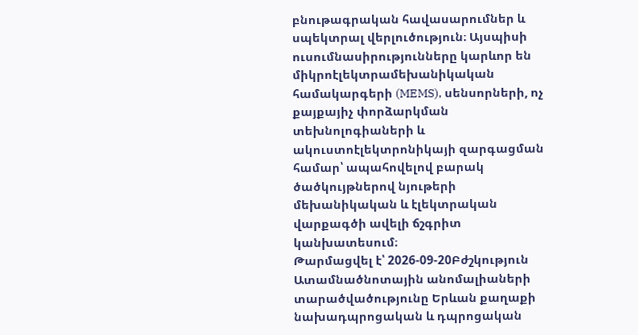բնութագրական հավասարումներ և սպեկտրալ վերլուծություն։ Այսպիսի ուսումնասիրությունները կարևոր են միկրոէլեկտրամեխանիկական համակարգերի (MEMS), սենսորների, ոչ քայքայիչ փորձարկման տեխնոլոգիաների և ակուստոէլեկտրոնիկայի զարգացման համար՝ ապահովելով բարակ ծածկույթներով նյութերի մեխանիկական և էլեկտրական վարքագծի ավելի ճշգրիտ կանխատեսում։
Թարմացվել է՝ 2026-09-20Բժշկություն
Ատամնածնոտային անոմալիաների տարածվածությունը Երևան քաղաքի նախադպրոցական և դպրոցական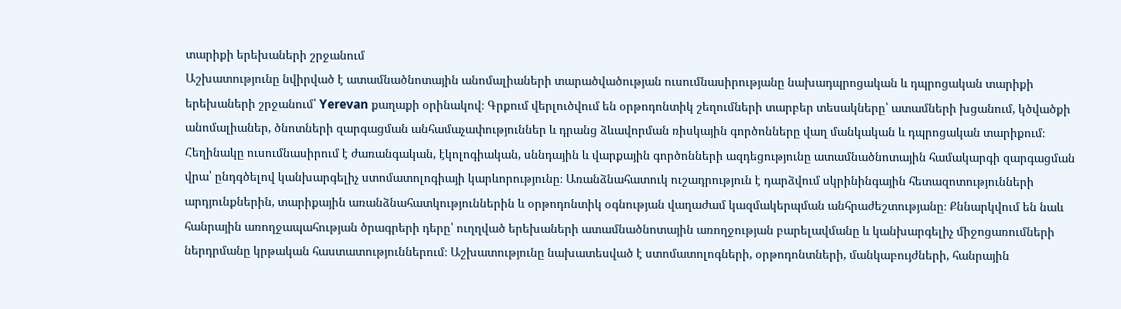տարիքի երեխաների շրջանում
Աշխատությունը նվիրված է ատամնածնոտային անոմալիաների տարածվածության ուսումնասիրությանը նախադպրոցական և դպրոցական տարիքի երեխաների շրջանում՝ Yerevan քաղաքի օրինակով։ Գրքում վերլուծվում են օրթոդոնտիկ շեղումների տարբեր տեսակները՝ ատամների խցանում, կծվածքի անոմալիաներ, ծնոտների զարգացման անհամաչափություններ և դրանց ձևավորման ռիսկային գործոնները վաղ մանկական և դպրոցական տարիքում։ Հեղինակը ուսումնասիրում է ժառանգական, էկոլոգիական, սննդային և վարքային գործոնների ազդեցությունը ատամնածնոտային համակարգի զարգացման վրա՝ ընդգծելով կանխարգելիչ ստոմատոլոգիայի կարևորությունը։ Առանձնահատուկ ուշադրություն է դարձվում սկրինինգային հետազոտությունների արդյունքներին, տարիքային առանձնահատկություններին և օրթոդոնտիկ օգնության վաղաժամ կազմակերպման անհրաժեշտությանը։ Քննարկվում են նաև հանրային առողջապահության ծրագրերի դերը՝ ուղղված երեխաների ատամնածնոտային առողջության բարելավմանը և կանխարգելիչ միջոցառումների ներդրմանը կրթական հաստատություններում։ Աշխատությունը նախատեսված է ստոմատոլոգների, օրթոդոնտների, մանկաբույժների, հանրային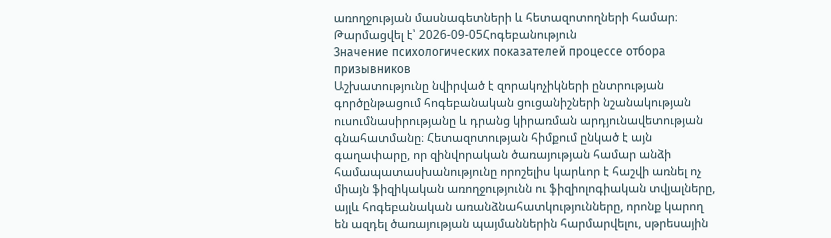առողջության մասնագետների և հետազոտողների համար։
Թարմացվել է՝ 2026-09-05Հոգեբանություն
Значение психологических показателей процессе отбора призывников
Աշխատությունը նվիրված է զորակոչիկների ընտրության գործընթացում հոգեբանական ցուցանիշների նշանակության ուսումնասիրությանը և դրանց կիրառման արդյունավետության գնահատմանը։ Հետազոտության հիմքում ընկած է այն գաղափարը, որ զինվորական ծառայության համար անձի համապատասխանությունը որոշելիս կարևոր է հաշվի առնել ոչ միայն ֆիզիկական առողջությունն ու ֆիզիոլոգիական տվյալները, այլև հոգեբանական առանձնահատկությունները, որոնք կարող են ազդել ծառայության պայմաններին հարմարվելու, սթրեսային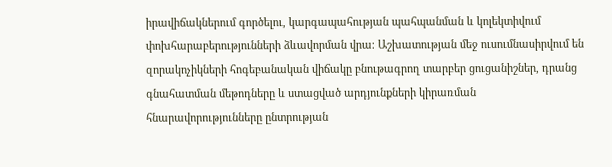իրավիճակներում գործելու, կարգապահության պահպանման և կոլեկտիվում փոխհարաբերությունների ձևավորման վրա։ Աշխատության մեջ ուսումնասիրվում են զորակոչիկների հոգեբանական վիճակը բնութագրող տարբեր ցուցանիշներ, դրանց գնահատման մեթոդները և ստացված արդյունքների կիրառման հնարավորությունները ընտրության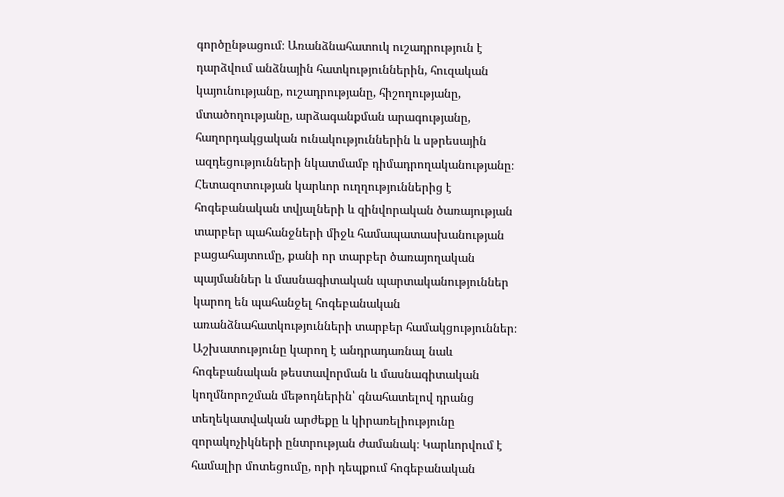գործընթացում։ Առանձնահատուկ ուշադրություն է դարձվում անձնային հատկություններին, հուզական կայունությանը, ուշադրությանը, հիշողությանը, մտածողությանը, արձագանքման արագությանը, հաղորդակցական ունակություններին և սթրեսային ազդեցությունների նկատմամբ դիմադրողականությանը։ Հետազոտության կարևոր ուղղություններից է հոգեբանական տվյալների և զինվորական ծառայության տարբեր պահանջների միջև համապատասխանության բացահայտումը, քանի որ տարբեր ծառայողական պայմաններ և մասնագիտական պարտականություններ կարող են պահանջել հոգեբանական առանձնահատկությունների տարբեր համակցություններ։ Աշխատությունը կարող է անդրադառնալ նաև հոգեբանական թեստավորման և մասնագիտական կողմնորոշման մեթոդներին՝ գնահատելով դրանց տեղեկատվական արժեքը և կիրառելիությունը զորակոչիկների ընտրության ժամանակ։ Կարևորվում է համալիր մոտեցումը, որի դեպքում հոգեբանական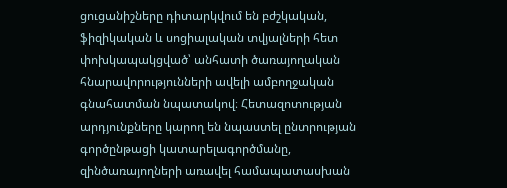ցուցանիշները դիտարկվում են բժշկական, ֆիզիկական և սոցիալական տվյալների հետ փոխկապակցված՝ անհատի ծառայողական հնարավորությունների ավելի ամբողջական գնահատման նպատակով։ Հետազոտության արդյունքները կարող են նպաստել ընտրության գործընթացի կատարելագործմանը, զինծառայողների առավել համապատասխան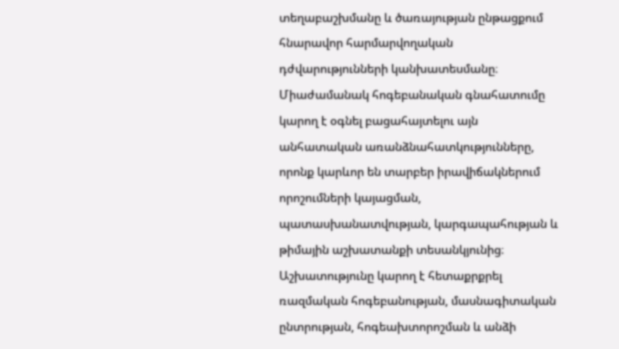տեղաբաշխմանը և ծառայության ընթացքում հնարավոր հարմարվողական դժվարությունների կանխատեսմանը։ Միաժամանակ հոգեբանական գնահատումը կարող է օգնել բացահայտելու այն անհատական առանձնահատկությունները, որոնք կարևոր են տարբեր իրավիճակներում որոշումների կայացման, պատասխանատվության, կարգապահության և թիմային աշխատանքի տեսանկյունից։ Աշխատությունը կարող է հետաքրքրել ռազմական հոգեբանության, մասնագիտական ընտրության, հոգեախտորոշման և անձի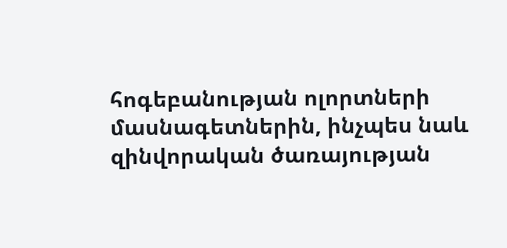հոգեբանության ոլորտների մասնագետներին, ինչպես նաև զինվորական ծառայության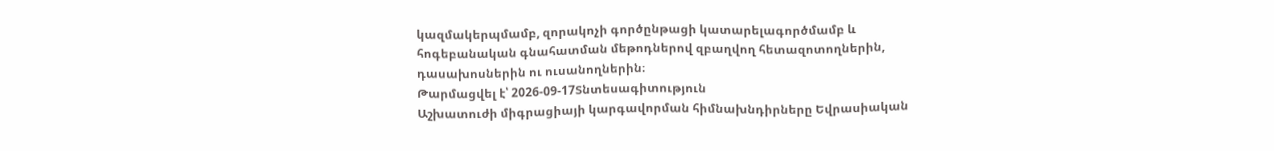կազմակերպմամբ, զորակոչի գործընթացի կատարելագործմամբ և հոգեբանական գնահատման մեթոդներով զբաղվող հետազոտողներին, դասախոսներին ու ուսանողներին։
Թարմացվել է՝ 2026-09-17Տնտեսագիտություն
Աշխատուժի միգրացիայի կարգավորման հիմնախնդիրները Եվրասիական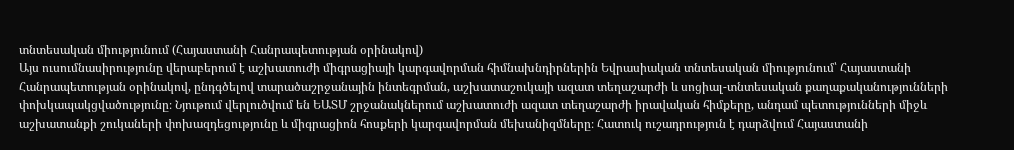տնտեսական միությունում (Հայաստանի Հանրապետության օրինակով)
Այս ուսումնասիրությունը վերաբերում է աշխատուժի միգրացիայի կարգավորման հիմնախնդիրներին Եվրասիական տնտեսական միությունում՝ Հայաստանի Հանրապետության օրինակով, ընդգծելով տարածաշրջանային ինտեգրման, աշխատաշուկայի ազատ տեղաշարժի և սոցիալ-տնտեսական քաղաքականությունների փոխկապակցվածությունը։ Նյութում վերլուծվում են ԵԱՏՄ շրջանակներում աշխատուժի ազատ տեղաշարժի իրավական հիմքերը, անդամ պետությունների միջև աշխատանքի շուկաների փոխազդեցությունը և միգրացիոն հոսքերի կարգավորման մեխանիզմները։ Հատուկ ուշադրություն է դարձվում Հայաստանի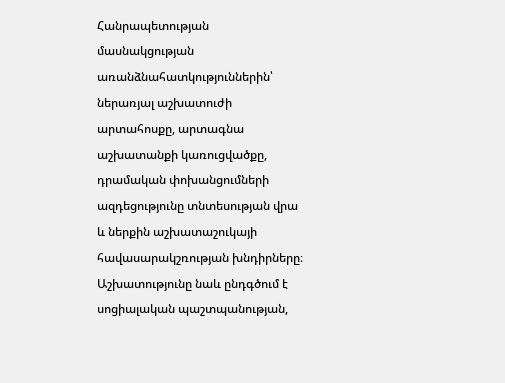Հանրապետության մասնակցության առանձնահատկություններին՝ ներառյալ աշխատուժի արտահոսքը, արտագնա աշխատանքի կառուցվածքը, դրամական փոխանցումների ազդեցությունը տնտեսության վրա և ներքին աշխատաշուկայի հավասարակշռության խնդիրները։ Աշխատությունը նաև ընդգծում է սոցիալական պաշտպանության,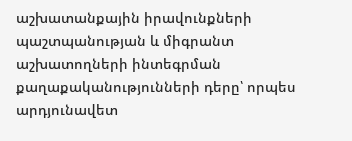աշխատանքային իրավունքների պաշտպանության և միգրանտ աշխատողների ինտեգրման քաղաքականությունների դերը՝ որպես արդյունավետ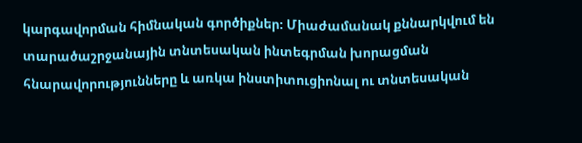կարգավորման հիմնական գործիքներ։ Միաժամանակ քննարկվում են տարածաշրջանային տնտեսական ինտեգրման խորացման հնարավորությունները և առկա ինստիտուցիոնալ ու տնտեսական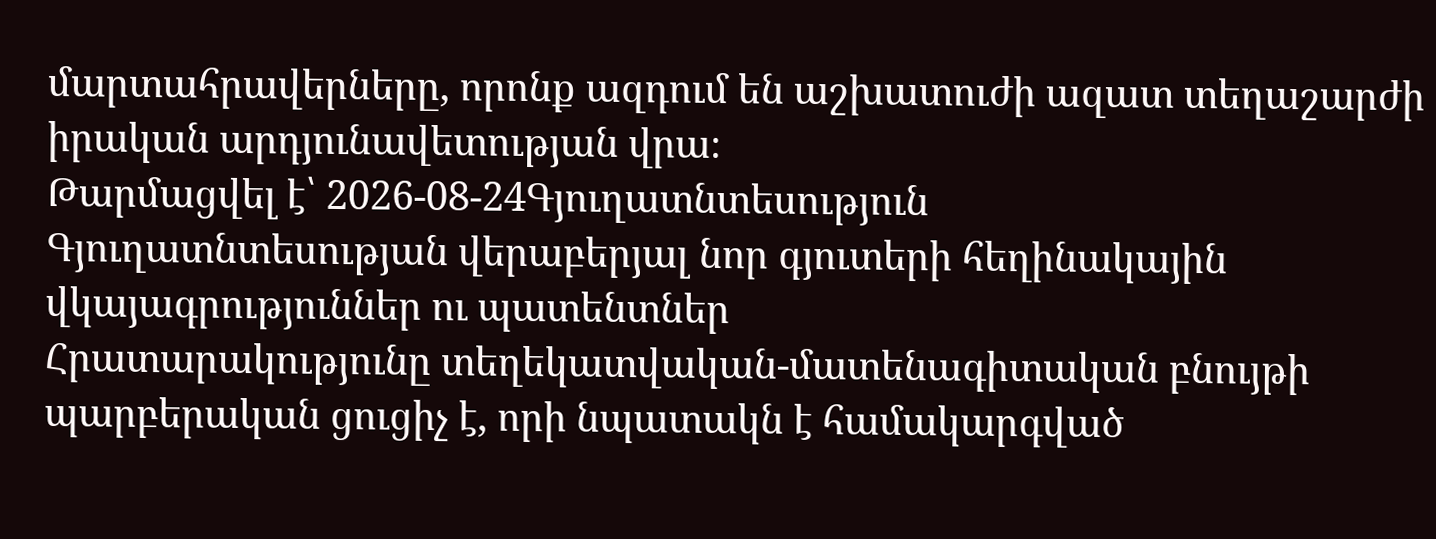մարտահրավերները, որոնք ազդում են աշխատուժի ազատ տեղաշարժի իրական արդյունավետության վրա։
Թարմացվել է՝ 2026-08-24Գյուղատնտեսություն
Գյուղատնտեսության վերաբերյալ նոր գյուտերի հեղինակային վկայագրություններ ու պատենտներ
Հրատարակությունը տեղեկատվական-մատենագիտական բնույթի պարբերական ցուցիչ է, որի նպատակն է համակարգված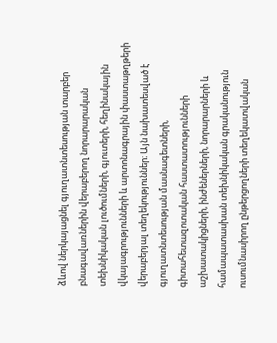ձևով ներկայացնել գյուղատնտեսության տարբեր բնագավառներին վերաբերող նորարարական տեխնիկական լուծումների, գյուտերի, հեղինակային վկայագրությունների և արտոնագրային փաստաթղթերի վերաբերյալ տեղեկություններ։ Այն նախատեսված է գյուղատնտեսության մասնագետների, գիտահետազոտական հաստատությունների աշխատակիցների, ինժեներների, նորարարների և համապատասխան տեխնիկական գրականություն ուսումնասիրող ընթերցողների տեղեկատվական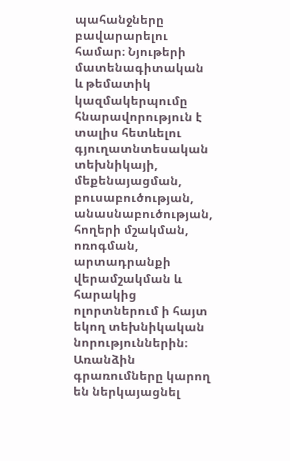պահանջները բավարարելու համար։ Նյութերի մատենագիտական և թեմատիկ կազմակերպումը հնարավորություն է տալիս հետևելու գյուղատնտեսական տեխնիկայի, մեքենայացման, բուսաբուծության, անասնաբուծության, հողերի մշակման, ոռոգման, արտադրանքի վերամշակման և հարակից ոլորտներում ի հայտ եկող տեխնիկական նորություններին։ Առանձին գրառումները կարող են ներկայացնել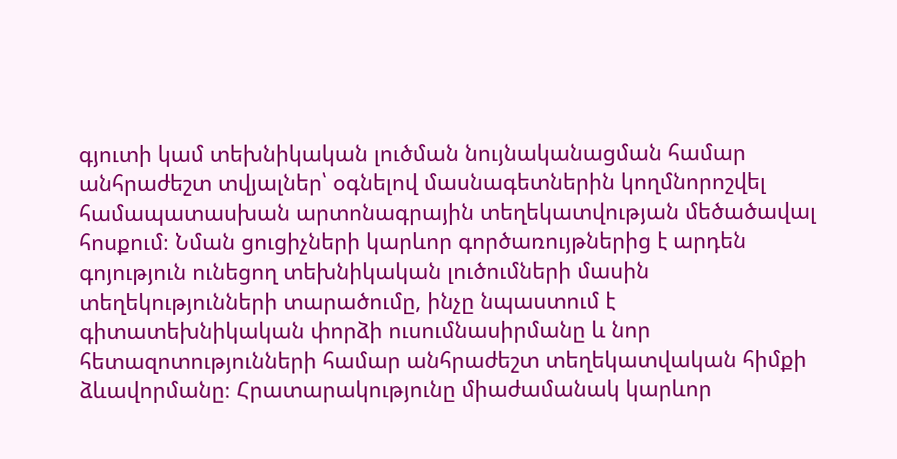գյուտի կամ տեխնիկական լուծման նույնականացման համար անհրաժեշտ տվյալներ՝ օգնելով մասնագետներին կողմնորոշվել համապատասխան արտոնագրային տեղեկատվության մեծածավալ հոսքում։ Նման ցուցիչների կարևոր գործառույթներից է արդեն գոյություն ունեցող տեխնիկական լուծումների մասին տեղեկությունների տարածումը, ինչը նպաստում է գիտատեխնիկական փորձի ուսումնասիրմանը և նոր հետազոտությունների համար անհրաժեշտ տեղեկատվական հիմքի ձևավորմանը։ Հրատարակությունը միաժամանակ կարևոր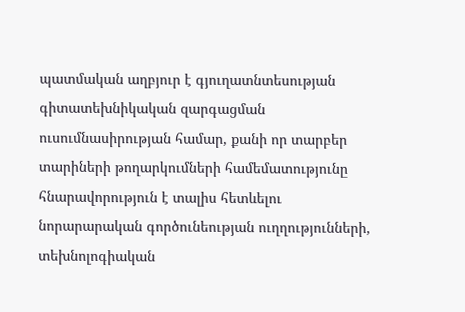պատմական աղբյուր է գյուղատնտեսության գիտատեխնիկական զարգացման ուսումնասիրության համար, քանի որ տարբեր տարիների թողարկումների համեմատությունը հնարավորություն է տալիս հետևելու նորարարական գործունեության ուղղությունների, տեխնոլոգիական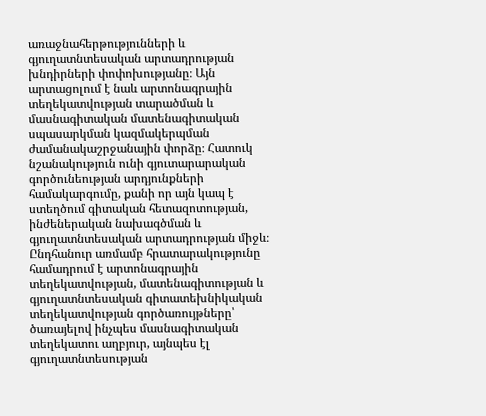առաջնահերթությունների և գյուղատնտեսական արտադրության խնդիրների փոփոխությանը։ Այն արտացոլում է նաև արտոնագրային տեղեկատվության տարածման և մասնագիտական մատենագիտական սպասարկման կազմակերպման ժամանակաշրջանային փորձը։ Հատուկ նշանակություն ունի գյուտարարական գործունեության արդյունքների համակարգումը, քանի որ այն կապ է ստեղծում գիտական հետազոտության, ինժեներական նախագծման և գյուղատնտեսական արտադրության միջև։ Ընդհանուր առմամբ հրատարակությունը համադրում է արտոնագրային տեղեկատվության, մատենագիտության և գյուղատնտեսական գիտատեխնիկական տեղեկատվության գործառույթները՝ ծառայելով ինչպես մասնագիտական տեղեկատու աղբյուր, այնպես էլ գյուղատնտեսության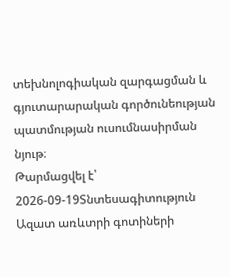տեխնոլոգիական զարգացման և գյուտարարական գործունեության պատմության ուսումնասիրման նյութ։
Թարմացվել է՝ 2026-09-19Տնտեսագիտություն
Ազատ առևտրի գոտիների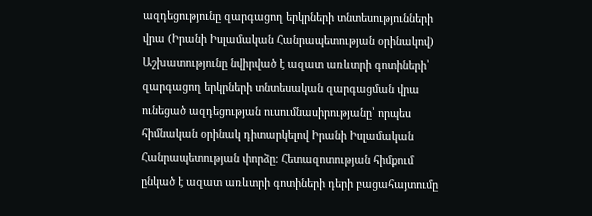ազդեցությունը զարգացող երկրների տնտեսությունների վրա (Իրանի Իսլամական Հանրապետության օրինակով)
Աշխատությունը նվիրված է ազատ առևտրի գոտիների՝ զարգացող երկրների տնտեսական զարգացման վրա ունեցած ազդեցության ուսումնասիրությանը՝ որպես հիմնական օրինակ դիտարկելով Իրանի Իսլամական Հանրապետության փորձը։ Հետազոտության հիմքում ընկած է ազատ առևտրի գոտիների դերի բացահայտումը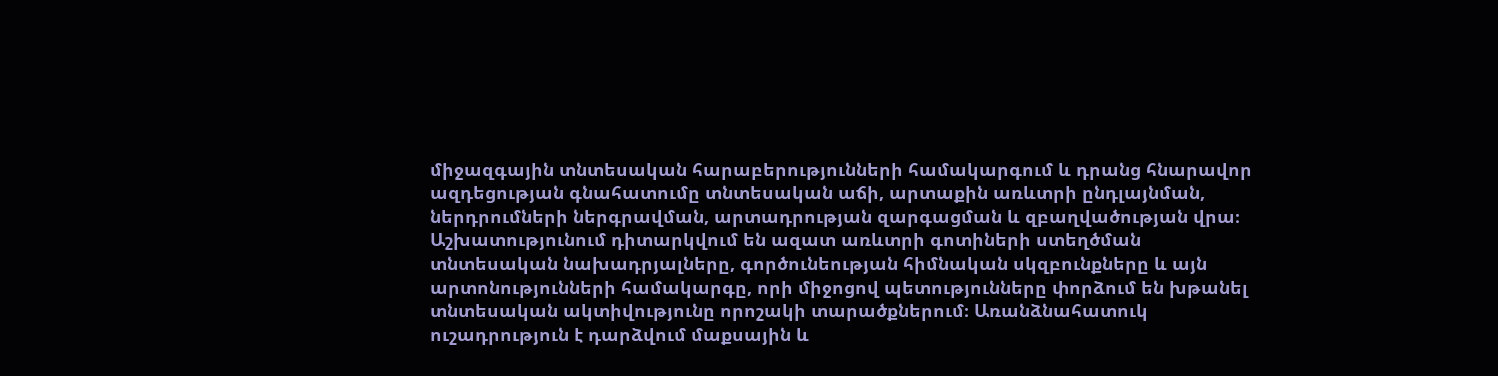միջազգային տնտեսական հարաբերությունների համակարգում և դրանց հնարավոր ազդեցության գնահատումը տնտեսական աճի, արտաքին առևտրի ընդլայնման, ներդրումների ներգրավման, արտադրության զարգացման և զբաղվածության վրա։ Աշխատությունում դիտարկվում են ազատ առևտրի գոտիների ստեղծման տնտեսական նախադրյալները, գործունեության հիմնական սկզբունքները և այն արտոնությունների համակարգը, որի միջոցով պետությունները փորձում են խթանել տնտեսական ակտիվությունը որոշակի տարածքներում։ Առանձնահատուկ ուշադրություն է դարձվում մաքսային և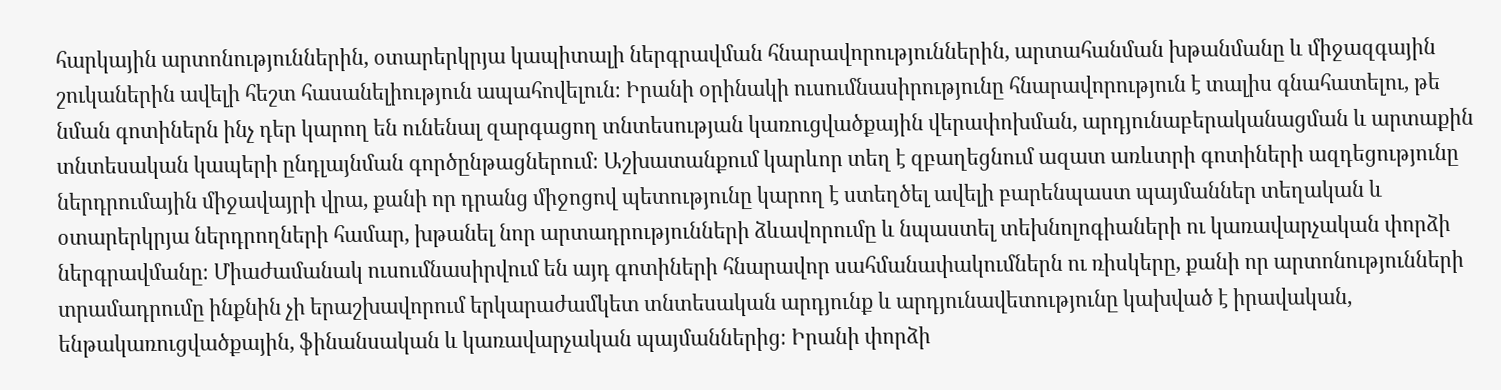հարկային արտոնություններին, օտարերկրյա կապիտալի ներգրավման հնարավորություններին, արտահանման խթանմանը և միջազգային շուկաներին ավելի հեշտ հասանելիություն ապահովելուն։ Իրանի օրինակի ուսումնասիրությունը հնարավորություն է տալիս գնահատելու, թե նման գոտիներն ինչ դեր կարող են ունենալ զարգացող տնտեսության կառուցվածքային վերափոխման, արդյունաբերականացման և արտաքին տնտեսական կապերի ընդլայնման գործընթացներում։ Աշխատանքում կարևոր տեղ է զբաղեցնում ազատ առևտրի գոտիների ազդեցությունը ներդրումային միջավայրի վրա, քանի որ դրանց միջոցով պետությունը կարող է ստեղծել ավելի բարենպաստ պայմաններ տեղական և օտարերկրյա ներդրողների համար, խթանել նոր արտադրությունների ձևավորումը և նպաստել տեխնոլոգիաների ու կառավարչական փորձի ներգրավմանը։ Միաժամանակ ուսումնասիրվում են այդ գոտիների հնարավոր սահմանափակումներն ու ռիսկերը, քանի որ արտոնությունների տրամադրումը ինքնին չի երաշխավորում երկարաժամկետ տնտեսական արդյունք և արդյունավետությունը կախված է իրավական, ենթակառուցվածքային, ֆինանսական և կառավարչական պայմաններից։ Իրանի փորձի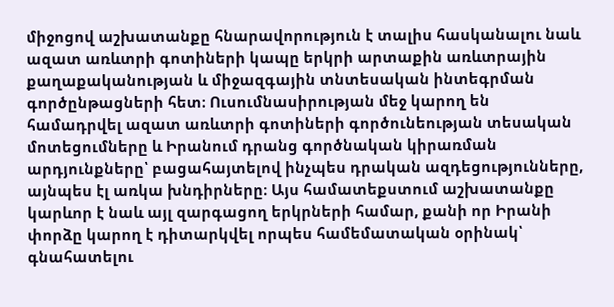միջոցով աշխատանքը հնարավորություն է տալիս հասկանալու նաև ազատ առևտրի գոտիների կապը երկրի արտաքին առևտրային քաղաքականության և միջազգային տնտեսական ինտեգրման գործընթացների հետ։ Ուսումնասիրության մեջ կարող են համադրվել ազատ առևտրի գոտիների գործունեության տեսական մոտեցումները և Իրանում դրանց գործնական կիրառման արդյունքները՝ բացահայտելով ինչպես դրական ազդեցությունները, այնպես էլ առկա խնդիրները։ Այս համատեքստում աշխատանքը կարևոր է նաև այլ զարգացող երկրների համար, քանի որ Իրանի փորձը կարող է դիտարկվել որպես համեմատական օրինակ՝ գնահատելու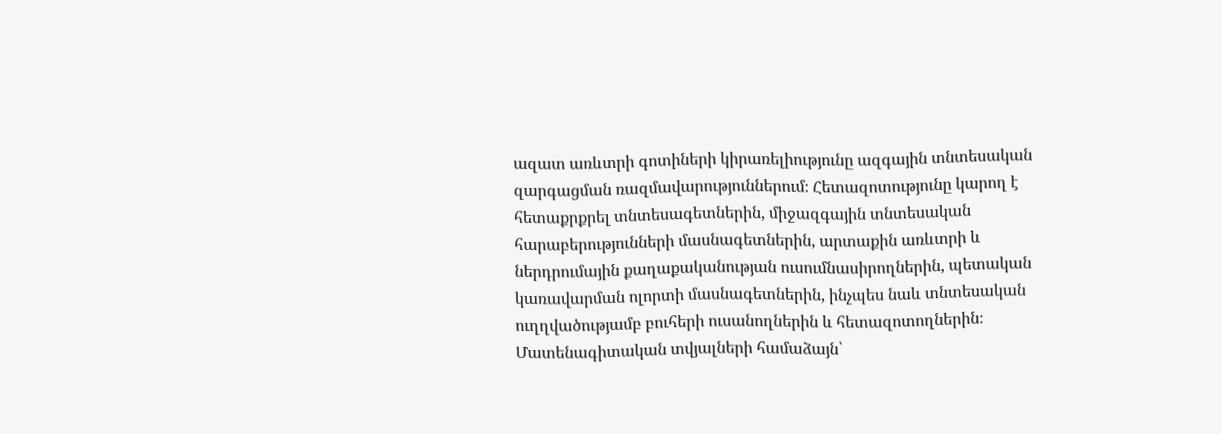ազատ առևտրի գոտիների կիրառելիությունը ազգային տնտեսական զարգացման ռազմավարություններում։ Հետազոտությունը կարող է հետաքրքրել տնտեսագետներին, միջազգային տնտեսական հարաբերությունների մասնագետներին, արտաքին առևտրի և ներդրումային քաղաքականության ուսումնասիրողներին, պետական կառավարման ոլորտի մասնագետներին, ինչպես նաև տնտեսական ուղղվածությամբ բուհերի ուսանողներին և հետազոտողներին։ Մատենագիտական տվյալների համաձայն՝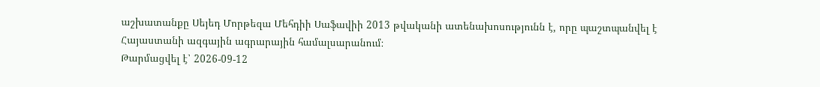աշխատանքը Սեյեդ Մորթեզա Մեհդիի Սաֆավիի 2013 թվականի ատենախոսությունն է, որը պաշտպանվել է Հայաստանի ազգային ագրարային համալսարանում։
Թարմացվել է՝ 2026-09-12